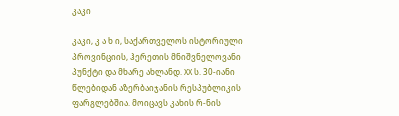კაკი

კაკი, კ ა ხ ი, საქართველოს ისტორიული პროვინციის, ჰერეთის მნიშვნელოვანი პუნქტი და მხარე ახლანდ. XX ს. 30-იანი წლებიდან აზერბაიჯანის რესპუბლიკის ფარგლებშია. მოიცავს კახის რ-ნის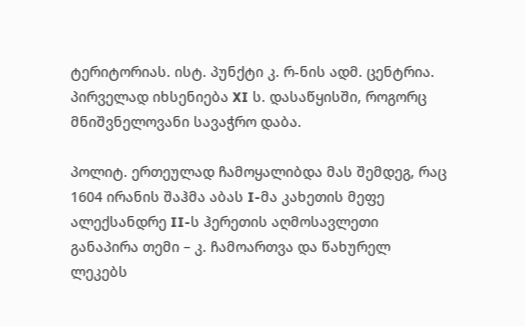ტერიტორიას. ისტ. პუნქტი კ. რ-ნის ადმ. ცენტრია. პირველად იხსენიება XI ს. დასაწყისში, როგორც მნიშვნელოვანი სავაჭრო დაბა.

პოლიტ. ერთეულად ჩამოყალიბდა მას შემდეგ, რაც 1604 ირანის შაჰმა აბას I-მა კახეთის მეფე ალექსანდრე II-ს ჰერეთის აღმოსავლეთი განაპირა თემი – კ. ჩამოართვა და წახურელ ლეკებს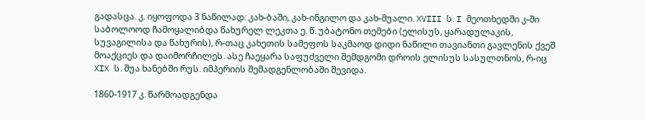გადასცა. კ. იყოფოდა 3 ნაწილად: კახ-ბაში, კახ-ინგილო და კახ-მუალი. XVIII ს. I მეოთხედში კ-ში საბოლოოდ ჩამოყალიბდა წახურელ ლეკთა ე. წ. უბატონო თემები (ელისუს, ყარადულაკის, სუვაგილისა და წახურის), რ-თაც კახეთის სამეფოს საკმაოდ დიდი ნაწილი თავიანთი გავლენის ქვეშ მოაქციეს და დაიმორჩილეს. ასე ჩაეყარა საფუძველი შემდგომი დროის ელისუს სასულთნოს, რ-იც XIX ს. შუა ხანებში რუს. იმპერიის შემადგენლობაში შევიდა.

1860-1917 კ. წარმოადგენდა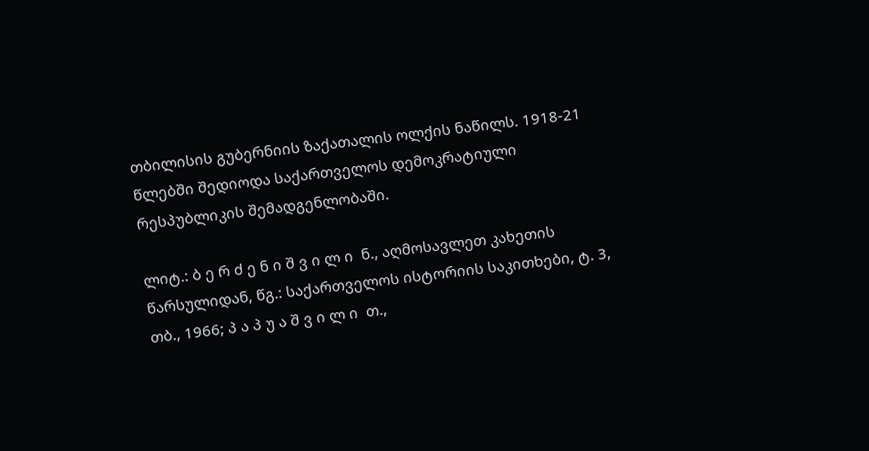თბილისის გუბერნიის ზაქათალის ოლქის ნაწილს. 1918-21 წლებში შედიოდა საქართველოს დემოკრატიული რესპუბლიკის შემადგენლობაში.

ლიტ.: ბ ე რ ძ ე ნ ი შ ვ ი ლ ი  ნ., აღმოსავლეთ კახეთის წარსულიდან, წგ.: საქართველოს ისტორიის საკითხები, ტ. 3, თბ., 1966; პ ა პ უ ა შ ვ ი ლ ი  თ.,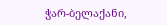ჭარ-ბელაქანი,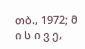თბ., 1972; მ ი ს ი ვ ე,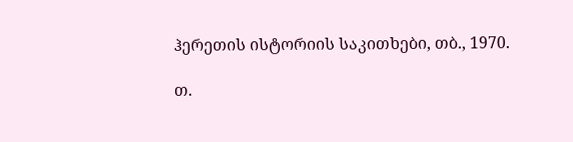ჰერეთის ისტორიის საკითხები, თბ., 1970.

თ.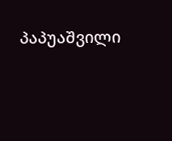პაპუაშვილი